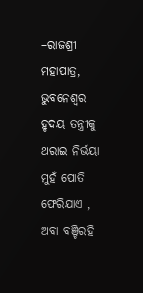–ରାଜଶ୍ରୀ ମହାପାତ୍ର, ଭୁବନେଶ୍ୱର
ହୃଦୟ ତନ୍ତ୍ରୀକୁ
ଥରାଇ ନିର୍ଭୟା
ମୁହଁ ପୋତି ଫେରିଯାଏ ,
ଅବା ବଞ୍ଚିରହି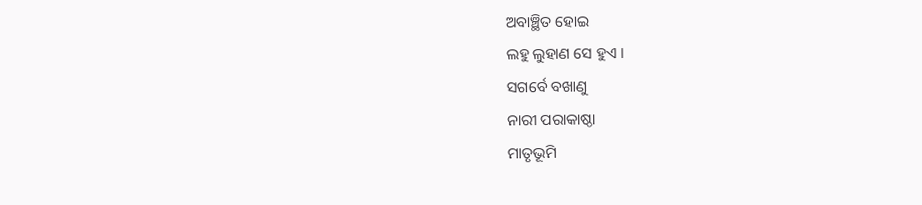ଅବାଞ୍ଛିତ ହୋଇ
ଲହୁ ଲୁହାଣ ସେ ହୁଏ ।
ସଗର୍ବେ ବଖାଣୁ
ନାରୀ ପରାକାଷ୍ଠା
ମାତୃଭୂମି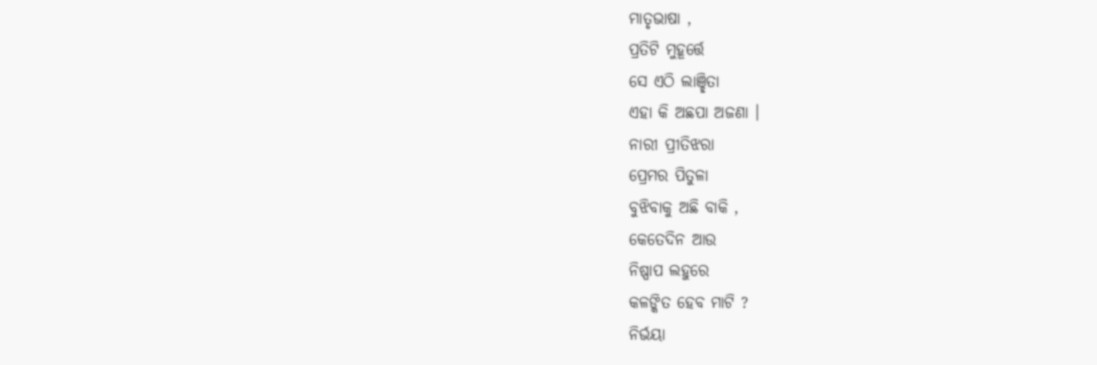ମାତୃଭାଷା ,
ପ୍ରତିଟି ମୁହୂର୍ତ୍ତେ
ସେ ଏଠି ଲାଞ୍ଛିତା
ଏହା କି ଅଛପା ଅଜଣା ।
ନାରୀ ପ୍ରୀତିଝରା
ପ୍ରେମର ପିତୁଳା
ବୁଝିବାକୁ ଅଛି ବାକି ,
କେତେଦିନ ଆଉ
ନିଷ୍ପାପ ଲହୁରେ
କଳଙ୍କିତ ହେବ ମାଟି ?
ନିର୍ଭୟା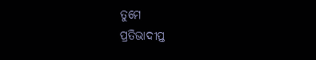ତୁମେ
ପ୍ରତିଭାଦୀପ୍ତ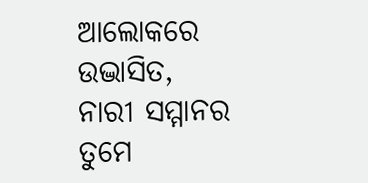ଆଲୋକରେ ଉଦ୍ଭାସିତ,
ନାରୀ ସମ୍ମାନର
ତୁମେ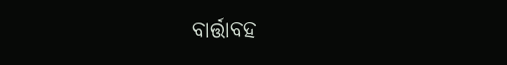ବାର୍ତ୍ତାବହ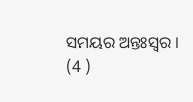ସମୟର ଅନ୍ତଃସ୍ୱର । (4 )